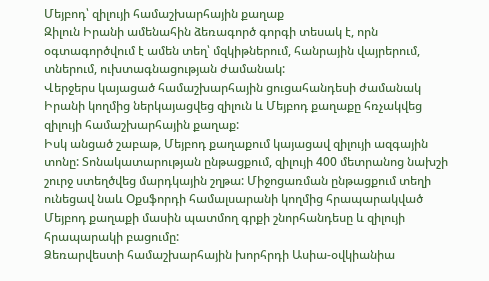Մեյբոդ՝ զիլույի համաշխարհային քաղաք
Զիլուն Իրանի ամենահին ձեռագործ գորգի տեսակ է, որն օգտագործվում է ամեն տեղ՝ մզկիթներում, հանրային վայրերում, տներում, ուխտագնացության ժամանակ:
Վերջերս կայացած համաշխարհային ցուցահանդեսի ժամանակ Իրանի կողմից ներկայացվեց զիլուն և Մեյբոդ քաղաքը հռչակվեց զիլույի համաշխարհային քաղաք:
Իսկ անցած շաբաթ, Մեյբոդ քաղաքում կայացավ զիլույի ազգային տոնը: Տոնակատարության ընթացքում, զիլույի 400 մետրանոց նախշի շուրջ ստեղծվեց մարդկային շղթա: Միջոցառման ընթացքում տեղի ունեցավ նաև Օքսֆորդի համալսարանի կողմից հրապարակված Մեյբոդ քաղաքի մասին պատմող գրքի շնորհանդեսը և զիլույի հրապարակի բացումը:
Ձեռարվեստի համաշխարհային խորհրդի Ասիա-օվկիանիա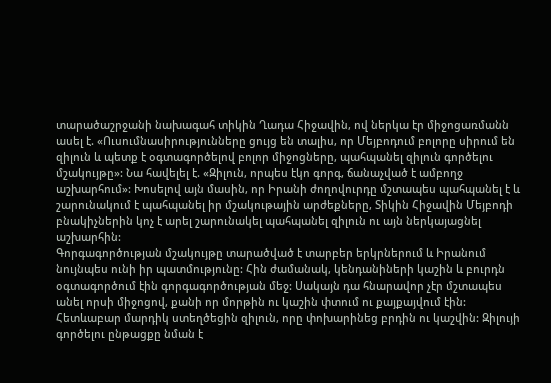տարածաշրջանի նախագահ տիկին Ղադա Հիջավին, ով ներկա էր միջոցառմանն ասել է. «Ուսումնասիրությունները ցույց են տալիս, որ Մեյբոդում բոլորը սիրում են զիլուն և պետք է օգտագործելով բոլոր միջոցները, պահպանել զիլուն գործելու մշակույթը»: Նա հավելել է. «Զիլուն, որպես էկո գորգ, ճանաչված է ամբողջ աշխարհում»: Խոսելով այն մասին, որ Իրանի ժողովուրդը մշտապես պահպանել է և շարունակում է պահպանել իր մշակութային արժեքները, Տիկին Հիջավին Մեյբոդի բնակիչներին կոչ է արել շարունակել պահպանել զիլուն ու այն ներկայացնել աշխարհին:
Գորգագործության մշակույթը տարածված է տարբեր երկրներում և Իրանում նույնպես ունի իր պատմությունը: Հին ժամանակ, կենդանիների կաշին և բուրդն օգտագործում էին գորգագործության մեջ: Սակայն դա հնարավոր չէր մշտապես անել որսի միջոցով, քանի որ մորթին ու կաշին փտում ու քայքայվում էին: Հետևաբար մարդիկ ստեղծեցին զիլուն, որը փոխարինեց բրդին ու կաշվին: Զիլույի գործելու ընթացքը նման է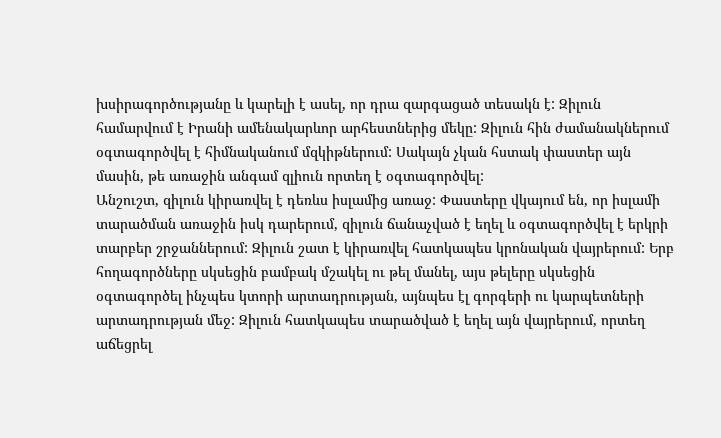խսիրագործությանը և կարելի է ասել, որ դրա զարգացած տեսակն է: Զիլուն համարվում է Իրանի ամենակարևոր արհեստներից մեկը: Զիլուն հին ժամանակներում օգտագործվել է հիմնականում մզկիթներում: Սակայն չկան հստակ փաստեր այն մասին, թե առաջին անգամ զլիուն որտեղ է օգտագործվել:
Անշուշտ, զիլուն կիրառվել է դեռևս իսլամից առաջ: Փաստերը վկայում են, որ իսլամի տարածման առաջին իսկ դարերում, զիլուն ճանաչված է եղել և օգտագործվել է երկրի տարբեր շրջաններում: Զիլուն շատ է կիրառվել հատկապես կրոնական վայրերում: Երբ հողագործները սկսեցին բամբակ մշակել ու թել մանել, այս թելերը սկսեցին օգտագործել ինչպես կտորի արտադրության, այնպես էլ գորգերի ու կարպետների արտադրության մեջ: Զիլուն հատկապես տարածված է եղել այն վայրերում, որտեղ աճեցրել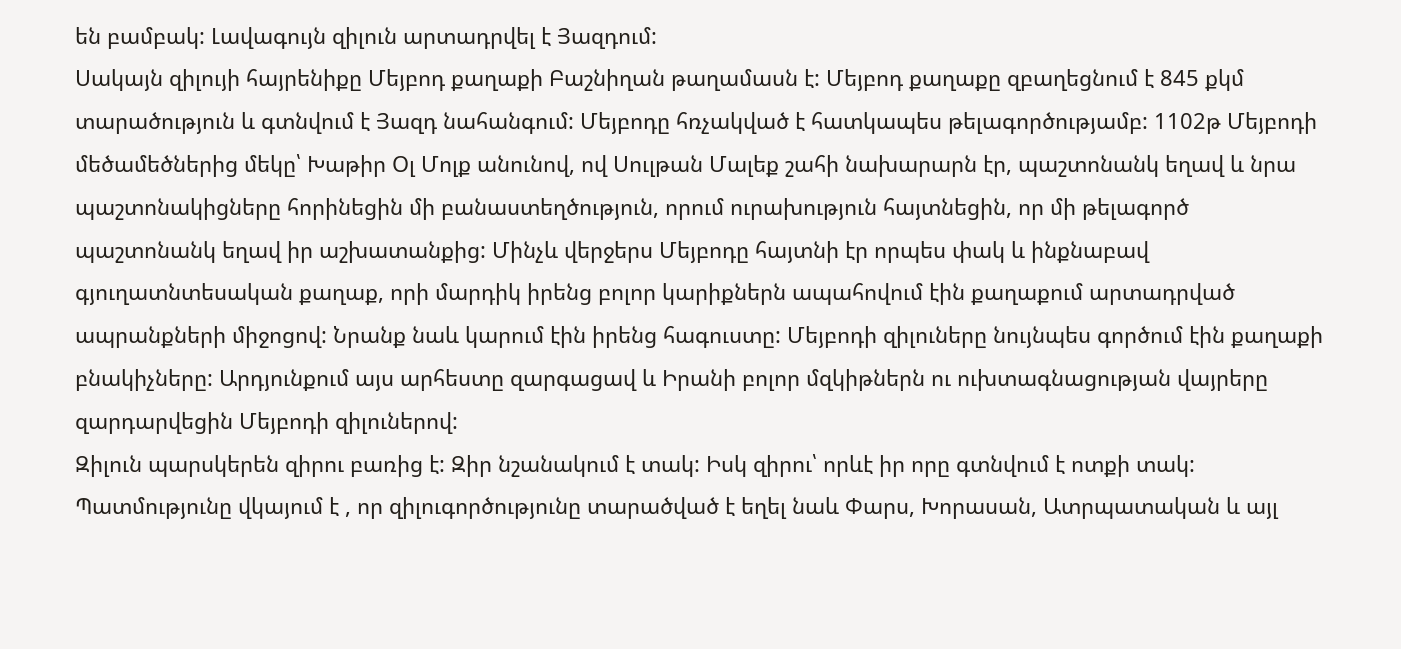են բամբակ: Լավագույն զիլուն արտադրվել է Յազդում:
Սակայն զիլույի հայրենիքը Մեյբոդ քաղաքի Բաշնիղան թաղամասն է: Մեյբոդ քաղաքը զբաղեցնում է 845 քկմ տարածություն և գտնվում է Յազդ նահանգում: Մեյբոդը հռչակված է հատկապես թելագործությամբ: 1102թ Մեյբոդի մեծամեծներից մեկը՝ Խաթիր Օլ Մոլք անունով, ով Սուլթան Մալեք շահի նախարարն էր, պաշտոնանկ եղավ և նրա պաշտոնակիցները հորինեցին մի բանաստեղծություն, որում ուրախություն հայտնեցին, որ մի թելագործ պաշտոնանկ եղավ իր աշխատանքից: Մինչև վերջերս Մեյբոդը հայտնի էր որպես փակ և ինքնաբավ գյուղատնտեսական քաղաք, որի մարդիկ իրենց բոլոր կարիքներն ապահովում էին քաղաքում արտադրված ապրանքների միջոցով: Նրանք նաև կարում էին իրենց հագուստը: Մեյբոդի զիլուները նույնպես գործում էին քաղաքի բնակիչները: Արդյունքում այս արհեստը զարգացավ և Իրանի բոլոր մզկիթներն ու ուխտագնացության վայրերը զարդարվեցին Մեյբոդի զիլուներով:
Զիլուն պարսկերեն զիրու բառից է: Զիր նշանակում է տակ: Իսկ զիրու՝ որևէ իր որը գտնվում է ոտքի տակ: Պատմությունը վկայում է , որ զիլուգործությունը տարածված է եղել նաև Փարս, Խորասան, Ատրպատական և այլ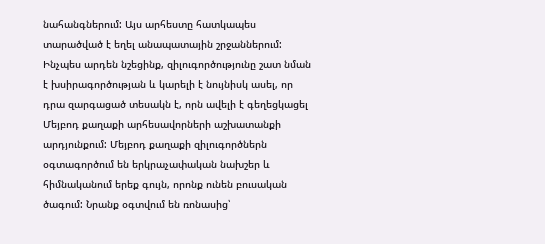նահանգներում: Այս արհեստը հատկապես տարածված է եղել անապատային շրջաններում:
Ինչպես արդեն նշեցինք, զիլուգործությունը շատ նման է խսիրագործության և կարելի է նույնիսկ ասել, որ դրա զարգացած տեսակն է, որն ավելի է գեղեցկացել Մեյբոդ քաղաքի արհեսավորների աշխատանքի արդյունքում: Մեյբոդ քաղաքի զիլուգործներն օգտագործում են երկրաչափական նախշեր և հիմնականում երեք գույն, որոնք ունեն բուսական ծագում: Նրանք օգտվում են ռոնասից՝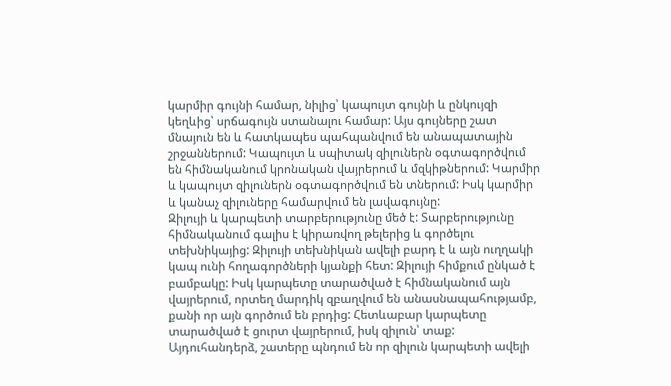կարմիր գույնի համար, նիլից՝ կապույտ գույնի և ընկույզի կեղևից՝ սրճագույն ստանալու համար: Այս գույները շատ մնայուն են և հատկապես պահպանվում են անապատային շրջաններում: Կապույտ և սպիտակ զիլուներն օգտագործվում են հիմնականում կրոնական վայրերում և մզկիթներում: Կարմիր և կապույտ զիլուներն օգտագործվում են տներում: Իսկ կարմիր և կանաչ զիլուները համարվում են լավագույնը:
Զիլույի և կարպետի տարբերությունը մեծ է: Տարբերությունը հիմնականում գալիս է կիրառվող թելերից և գործելու տեխնիկայից: Զիլույի տեխնիկան ավելի բարդ է և այն ուղղակի կապ ունի հողագործների կյանքի հետ: Զիլույի հիմքում ընկած է բամբակը: Իսկ կարպետը տարածված է հիմնականում այն վայրերում, որտեղ մարդիկ զբաղվում են անասնապահությամբ, քանի որ այն գործում են բրդից: Հետևաբար կարպետը տարածված է ցուրտ վայրերում, իսկ զիլուն՝ տաք: Այդուհանդերձ, շատերը պնդում են որ զիլուն կարպետի ավելի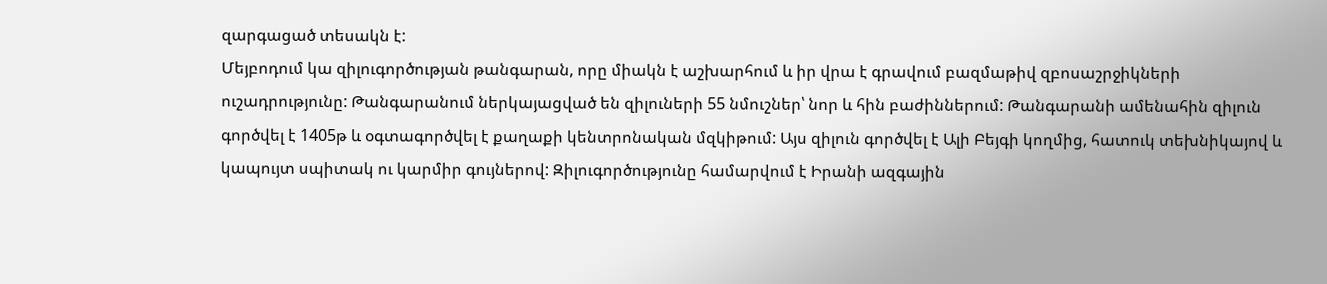զարգացած տեսակն է:
Մեյբոդում կա զիլուգործության թանգարան, որը միակն է աշխարհում և իր վրա է գրավում բազմաթիվ զբոսաշրջիկների ուշադրությունը: Թանգարանում ներկայացված են զիլուների 55 նմուշներ՝ նոր և հին բաժիններում: Թանգարանի ամենահին զիլուն գործվել է 1405թ և օգտագործվել է քաղաքի կենտրոնական մզկիթում: Այս զիլուն գործվել է Ալի Բեյգի կողմից, հատուկ տեխնիկայով և կապույտ սպիտակ ու կարմիր գույներով: Զիլուգործությունը համարվում է Իրանի ազգային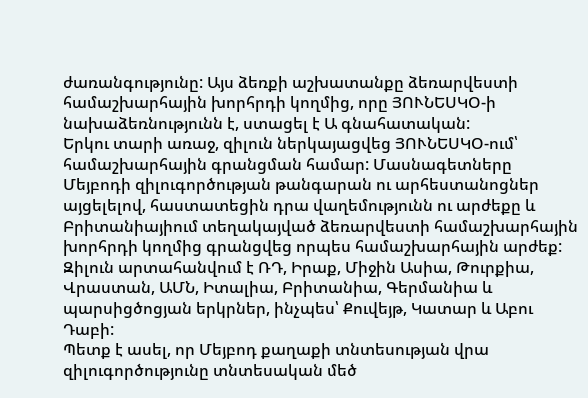ժառանգությունը: Այս ձեռքի աշխատանքը ձեռարվեստի համաշխարհային խորհրդի կողմից, որը ՅՈՒՆԵՍԿՕ-ի նախաձեռնությունն է, ստացել է Ա գնահատական:
Երկու տարի առաջ, զիլուն ներկայացվեց ՅՈՒՆԵՍԿՕ-ում՝ համաշխարհային գրանցման համար: Մասնագետները Մեյբոդի զիլուգործության թանգարան ու արհեստանոցներ այցելելով, հաստատեցին դրա վաղեմությունն ու արժեքը և Բրիտանիայիում տեղակայված ձեռարվեստի համաշխարհային խորհրդի կողմից գրանցվեց որպես համաշխարհային արժեք:
Զիլուն արտահանվում է ՌԴ, Իրաք, Միջին Ասիա, Թուրքիա, Վրաստան, ԱՄՆ, Իտալիա, Բրիտանիա, Գերմանիա և պարսիցծոցյան երկրներ, ինչպես՝ Քուվեյթ, Կատար և Աբու Դաբի:
Պետք է ասել, որ Մեյբոդ քաղաքի տնտեսության վրա զիլուգործությունը տնտեսական մեծ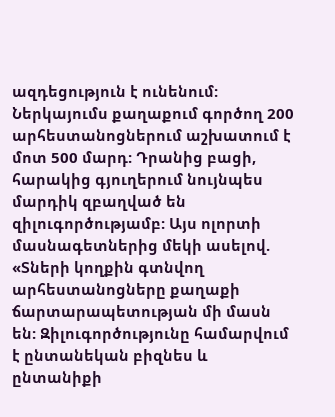ազդեցություն է ունենում: Ներկայումս քաղաքում գործող 200 արհեստանոցներում աշխատում է մոտ 500 մարդ: Դրանից բացի, հարակից գյուղերում նույնպես մարդիկ զբաղված են զիլուգործությամբ: Այս ոլորտի մասնագետներից մեկի ասելով. «Տների կողքին գտնվող արհեստանոցները քաղաքի ճարտարապետության մի մասն են: Զիլուգործությունը համարվում է ընտանեկան բիզնես և ընտանիքի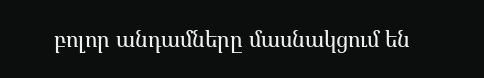բոլոր անդամները մասնակցում են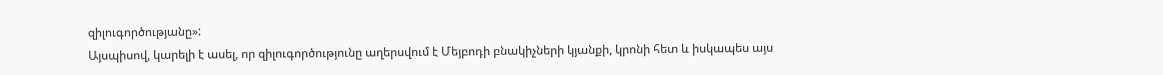զիլուգործությանը»:
Այսպիսով, կարելի է ասել, որ զիլուգործությունը աղերսվում է Մեյբոդի բնակիչների կյանքի, կրոնի հետ և իսկապես այս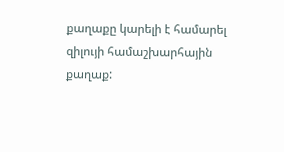քաղաքը կարելի է համարել զիլույի համաշխարհային քաղաք: